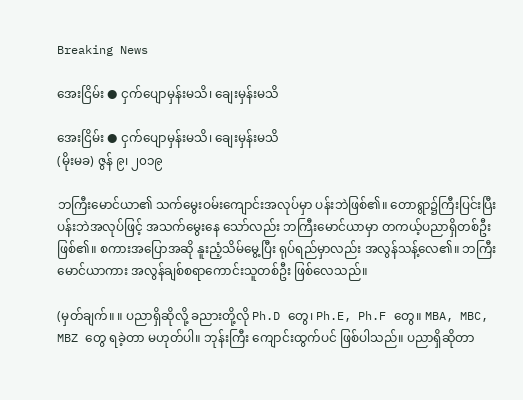Breaking News

အေးငြိမ်း ● ငှက်ပျောမှန်းမသိ၊ ချေးမှန်းမသိ

အေးငြိမ်း ● ငှက်ပျောမှန်းမသိ၊ ချေးမှန်းမသိ
(မိုးမခ) ဇွန် ၉၊ ၂၀၁၉

ဘကြီးမောင်ယာ၏ သက်မွေးဝမ်းကျောင်းအလုပ်မှာ ပန်းဘဲဖြစ်၏။ တောရွာ၌ကြီးပြင်းပြီး ပန်းဘဲအလုပ်ဖြင့် အသက်မွေးနေ သော်လည်း ဘကြီးမောင်ယာမှာ တကယ့်ပညာရှိတစ်ဦးဖြစ်၏။ စကားအပြောအဆို နူးညံ့သိမ်မွေ့ပြီး ရုပ်ရည်မှာလည်း အလွန်သန့်လေ၏။ ဘကြီးမောင်ယာကား အလွန်ချစ်စရာကောင်းသူတစ်ဦး ဖြစ်လေသည်။

(မှတ်ချက်။ ။ ပညာရှိဆိုလို့ ခညားတို့လို Ph.D တွေ၊ Ph.E, Ph.F တွေ။ MBA, MBC, MBZ တွေ ရခဲ့တာ မဟုတ်ပါ။ ဘုန်းကြီး ကျောင်းထွက်ပင် ဖြစ်ပါသည်။ ပညာရှိဆိုတာ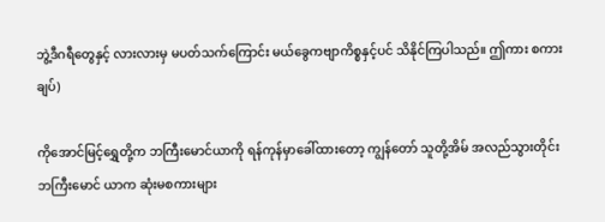ဘွဲ့ဒီဂရီတွေနှင့် လားလားမှ မပတ်သက်ကြောင်း မယ်ခွေကဗျာကိစ္စနှင့်ပင် သိနိုင်ကြပါသည်။ ဤကား စကားချပ်)

ကိုအောင်မြင့်ရွှေတို့က ဘကြီးမောင်ယာကို ရန်ကုန်မှာခေါ်ထားတော့ ကျွန်တော် သူတို့အိမ် အလည်သွားတိုင်း ဘကြီးမောင် ယာက ဆုံးမစကားများ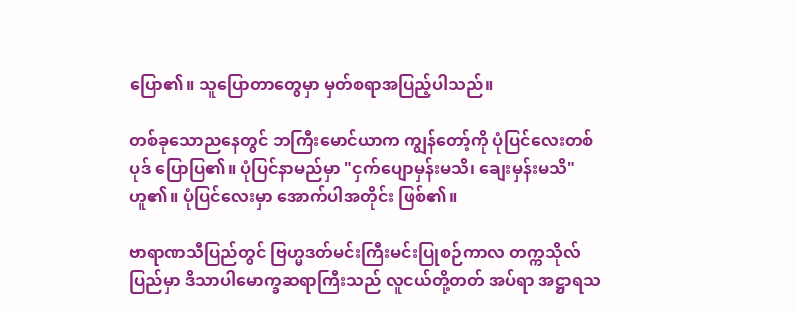ပြော၏။ သူပြောတာတွေမှာ မှတ်စရာအပြည့်ပါသည်။

တစ်ခုသောညနေတွင် ဘကြီးမောင်ယာက ကျွန်တော့်ကို ပုံပြင်လေးတစ်ပုဒ် ပြောပြ၏။ ပုံပြင်နာမည်မှာ "ငှက်ပျောမှန်းမသိ၊ ချေးမှန်းမသိ" ဟူ၏။ ပုံပြင်လေးမှာ အောက်ပါအတိုင်း ဖြစ်၏။

ဗာရာဏသီပြည်တွင် ဗြဟ္မဒတ်မင်းကြီးမင်းပြုစဉ်ကာလ တက္ကသိုလ်ပြည်မှာ ဒိသာပါမောက္ခဆရာကြီးသည် လူငယ်တို့တတ် အပ်ရာ အဋ္ဌာရသ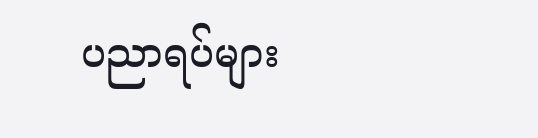ပညာရပ်များ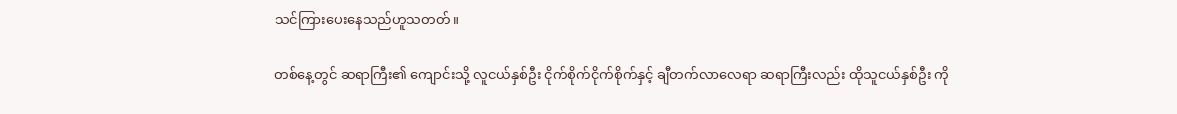သင်ကြားပေးနေသည်ဟူသတတ်။

တစ်နေ့တွင် ဆရာကြီး၏ ကျောင်းသို့ လူငယ်နှစ်ဦး ငိုက်စိုက်ငိုက်စိုက်နှင့် ချီတက်လာလေရာ ဆရာကြီးလည်း ထိုသူငယ်နှစ်ဦး ကို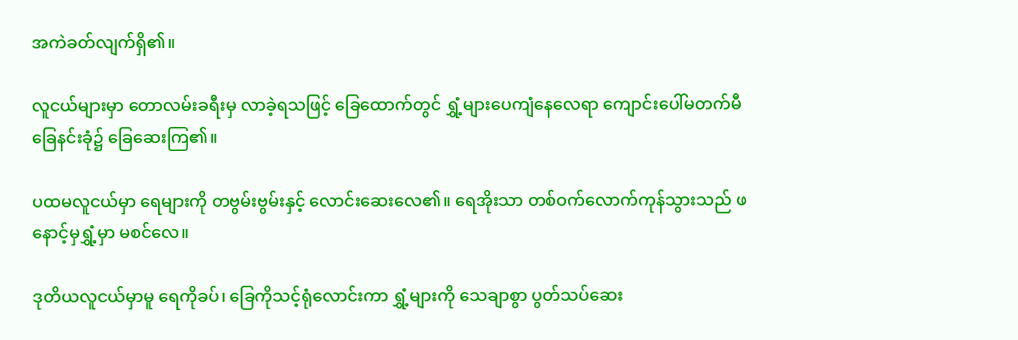အကဲခတ်လျက်ရှိ၏။

လူငယ်များမှာ တောလမ်းခရီးမှ လာခဲ့ရသဖြင့် ခြေထောက်တွင် ရွှံ့များပေကျံနေလေရာ ကျောင်းပေါ်မတက်မီ ခြေနင်းခုံ၌ ခြေဆေးကြ၏။

ပထမလူငယ်မှာ ရေများကို တဗွမ်းဗွမ်းနှင့် လောင်းဆေးလေ၏။ ရေအိုးသာ တစ်ဝက်လောက်ကုန်သွားသည် ဖနောင့်မှရွှံ့မှာ မစင်လေ။

ဒုတိယလူငယ်မှာမူ ရေကိုခပ်၊ ခြေကိုသင့်ရုံလောင်းကာ ရွှံ့များကို သေချာစွာ ပွတ်သပ်ဆေး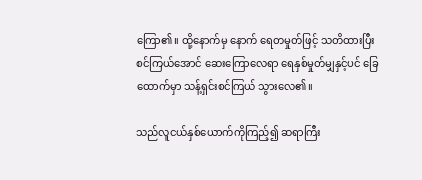ကြော၏။ ထို့နောက်မှ နောက် ရေတမှုတ်ဖြင့် သတိထားပြီး စင်ကြယ်အောင် ဆေးကြောလေရာ ရေနှစ်မှုတ်မျှနှင့်ပင် ခြေထောက်မှာ သန့်ရှင်းစင်ကြယ် သွားလေ၏။

သည်လူငယ်နှစ်ယောက်ကိုကြည့်၍ ဆရာကြီး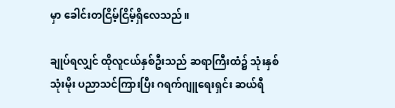မှာ ခေါင်းတငြိမ့်ငြိမ့်ရှိလေသည်။

ချုပ်ရလျှင် ထိုလူငယ်နှစ်ဦးသည် ဆရာကြီးထံ၌ သုံးနှစ်သုံးမိုး ပညာသင်ကြားပြီး ဂရက်ဂျူရေးရှင်း ဆယ်ရီ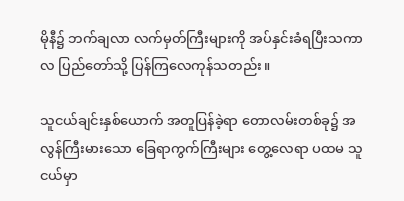မိုနီ၌ ဘက်ချလာ လက်မှတ်ကြီးများကို အပ်နှင်းခံရပြီးသကာလ ပြည်တော်သို့ ပြန်ကြလေကုန်သတည်း။

သူငယ်ချင်းနှစ်ယောက် အတူပြန်ခဲ့ရာ တောလမ်းတစ်ခု၌ အလွန်ကြီးမားသော ခြေရာကွက်ကြီးများ တွေ့လေရာ ပထမ သူငယ်မှာ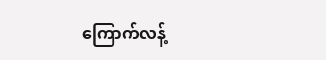ကြောက်လန့်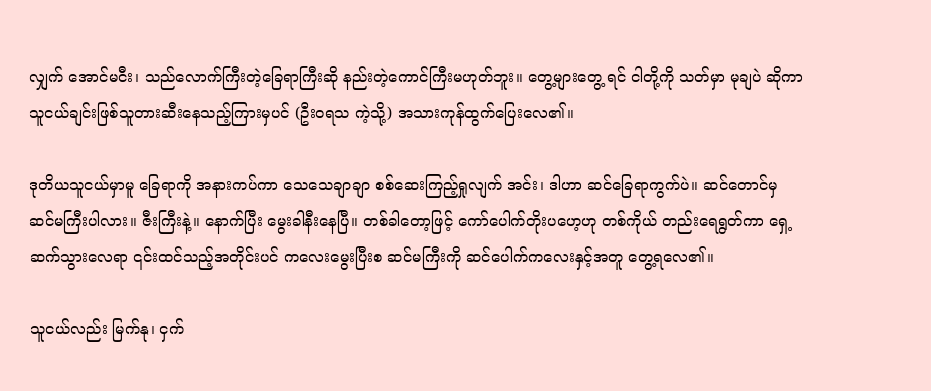လျှက် အောင်မငီး၊ သည်လောက်ကြီးတဲ့ခြေရာကြီးဆို နည်းတဲ့ကောင်ကြီးမဟုတ်ဘူး။ တွေ့များတွေ့ ရင် ငါတို့ကို သတ်မှာ မုချပဲ ဆိုကာ သူငယ်ချင်းဖြစ်သူတားဆီးနေသည့်ကြားမှပင် (ဦးဝရသ ကဲ့သို့) အသားကုန်ထွက်ပြေးလေ၏။

ဒုတိယသူငယ်မှာမူ ခြေရာကို အနားကပ်ကာ သေသေချာချာ စစ်ဆေးကြည့်ရှုလျက် အင်း၊ ဒါဟာ ဆင်ခြေရာကွက်ပဲ။ ဆင်တောင်မှ ဆင်မကြီးပါလား။ ဇီးကြီးနဲ့။ နောက်ပြီး မွေးခါနီးနေပြီ။ တစ်ခါတော့ဖြင့် ကော်ပေါက်တိုးပဟေ့ဟု တစ်ကိုယ် တည်းရေရွတ်ကာ ရှေ့ဆက်သွားလေရာ ၎င်းထင်သည့်အတိုင်းပင် ကလေးမွေးပြီးစ ဆင်မကြီးကို ဆင်ပေါက်ကလေးနှင့်အတူ တွေ့ရလေ၏။

သူငယ်လည်း မြက်နု၊ ငှက်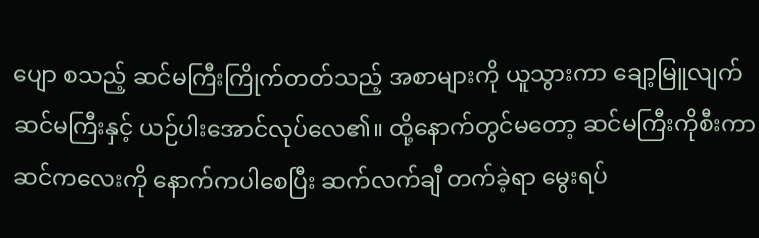ပျော စသည့် ဆင်မကြီးကြိုက်တတ်သည့် အစာများကို ယူသွားကာ ချော့မြူလျက် ဆင်မကြီးနှင့် ယဉ်ပါးအောင်လုပ်လေ၏။ ထို့နောက်တွင်မတော့ ဆင်မကြီးကိုစီးကာ ဆင်ကလေးကို နောက်ကပါစေပြီး ဆက်လက်ချီ တက်ခဲ့ရာ မွေးရပ်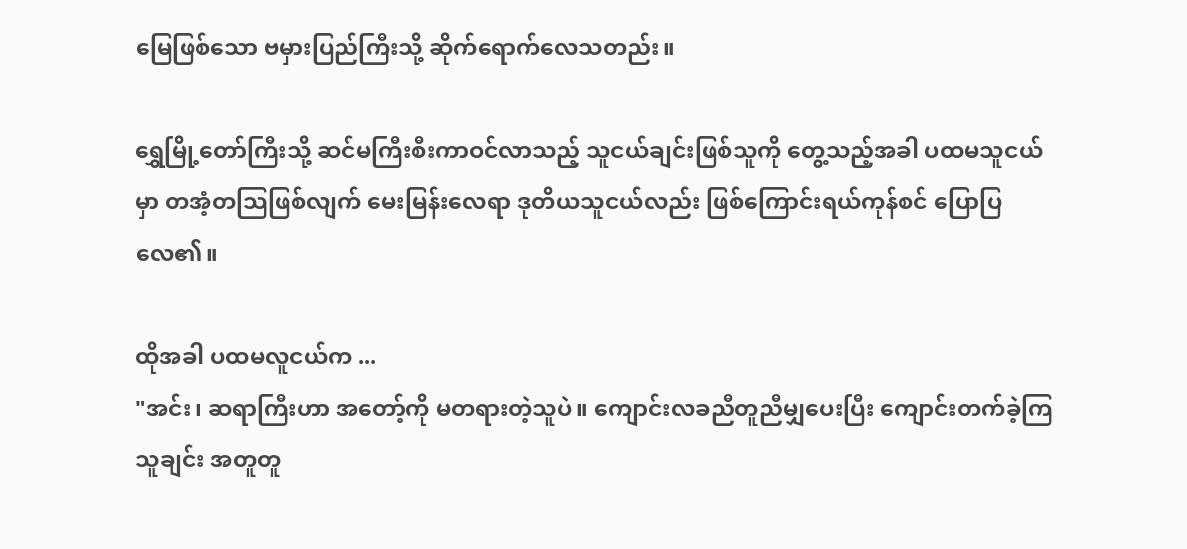မြေဖြစ်သော ဗမှားပြည်ကြီးသို့ ဆိုက်ရောက်လေသတည်း။

ရွှေမြို့တော်ကြီးသို့ ဆင်မကြီးစီးကာဝင်လာသည့် သူငယ်ချင်းဖြစ်သူကို တွေ့သည့်အခါ ပထမသူငယ်မှာ တအံ့တသြဖြစ်လျက် မေးမြန်းလေရာ ဒုတိယသူငယ်လည်း ဖြစ်ကြောင်းရယ်ကုန်စင် ပြောပြလေ၏။

ထိုအခါ ပထမလူငယ်က ...
"အင်း၊ ဆရာကြီးဟာ အတော့်ကို မတရားတဲ့သူပဲ။ ကျောင်းလခညီတူညီမျှပေးပြီး ကျောင်းတက်ခဲ့ကြသူချင်း အတူတူ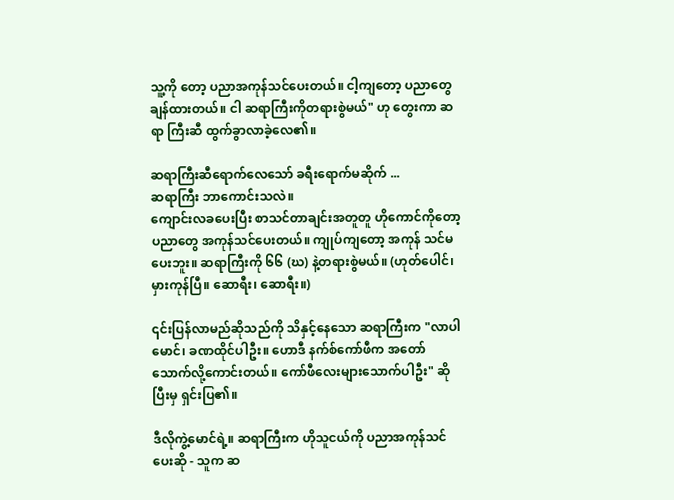သူ့ကို တော့ ပညာအကုန်သင်ပေးတယ်။ ငါ့ကျတော့ ပညာတွေချန်ထားတယ်။ ငါ ဆရာကြီးကိုတရားစွဲမယ်" ဟု တွေးကာ ဆရာ ကြီးဆီ ထွက်ခွာလာခဲ့လေ၏။

ဆရာကြီးဆီရောက်လေသော် ခရီးရောက်မဆိုက် ...
ဆရာကြီး ဘာကောင်းသလဲ။
ကျောင်းလခပေးပြီး စာသင်တာချင်းအတူတူ ဟိုကောင်ကိုတော့ ပညာတွေ အကုန်သင်ပေးတယ်။ ကျုပ်ကျတော့ အကုန် သင်မပေးဘူး။ ဆရာကြီးကို ၆၆ (ဃ) နဲ့တရားစွဲမယ်။ (ဟုတ်ပေါင်၊ မှားကုန်ပြီ။ ဆောရီး၊ ဆောရီး။)

၎င်းပြန်လာမည်ဆိုသည်ကို သိနှင့်နေသော ဆရာကြီးက "လာပါမောင်၊ ခဏထိုင်ပါဦး။ ဟောဒီ နက်စ်ကော်ဖီက အတော် သောက်လို့ကောင်းတယ်။ ကော်ဖီလေးများသောက်ပါဦး" ဆိုပြီးမှ ရှင်းပြ၏။

ဒီလိုကွဲ့မောင်ရဲ့။ ဆရာကြီးက ဟိုသူငယ်ကို ပညာအကုန်သင်ပေးဆို - သူက ဆ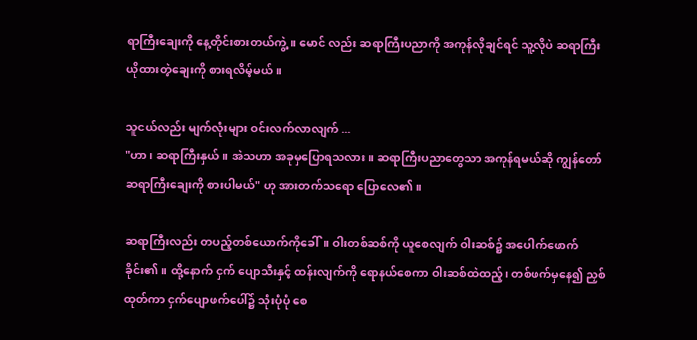ရာကြီးချေးကို နေ့တိုင်းစားတယ်ကွဲ့။ မောင် လည်း ဆရာကြီးပညာကို အကုန်လိုချင်ရင် သူ့လိုပဲ ဆရာကြီး ယိုထားတဲ့ချေးကို စားရလိမ့်မယ်။

သူငယ်လည်း မျက်လုံးများ ဝင်းလက်လာလျက် ...
"ဟာ၊ ဆရာကြီးနှယ်။ အဲသဟာ အခုမှပြောရသလား။ ဆရာကြီးပညာတွေသာ အကုန်ရမယ်ဆို ကျွန်တော် ဆရာကြီးချေးကို စားပါမယ်" ဟု အားတက်သရော ပြောလေ၏။

ဆရာကြီးလည်း တပည့်တစ်ယောက်ကိုခေါ်။ ဝါးတစ်ဆစ်ကို ယူစေလျက် ဝါးဆစ်၌ အပေါက်ဖောက်ခိုင်း၏။ ထို့နောက် ငှက် ပျောသီးနှင့် ထန်းလျက်ကို ရောနယ်စေကာ ဝါးဆစ်ထဲထည့်၊ တစ်ဖက်မှနေ၍ ညှစ်ထုတ်ကာ ငှက်ပျောဖက်ပေါ်၌ သုံးပုံပုံ စေ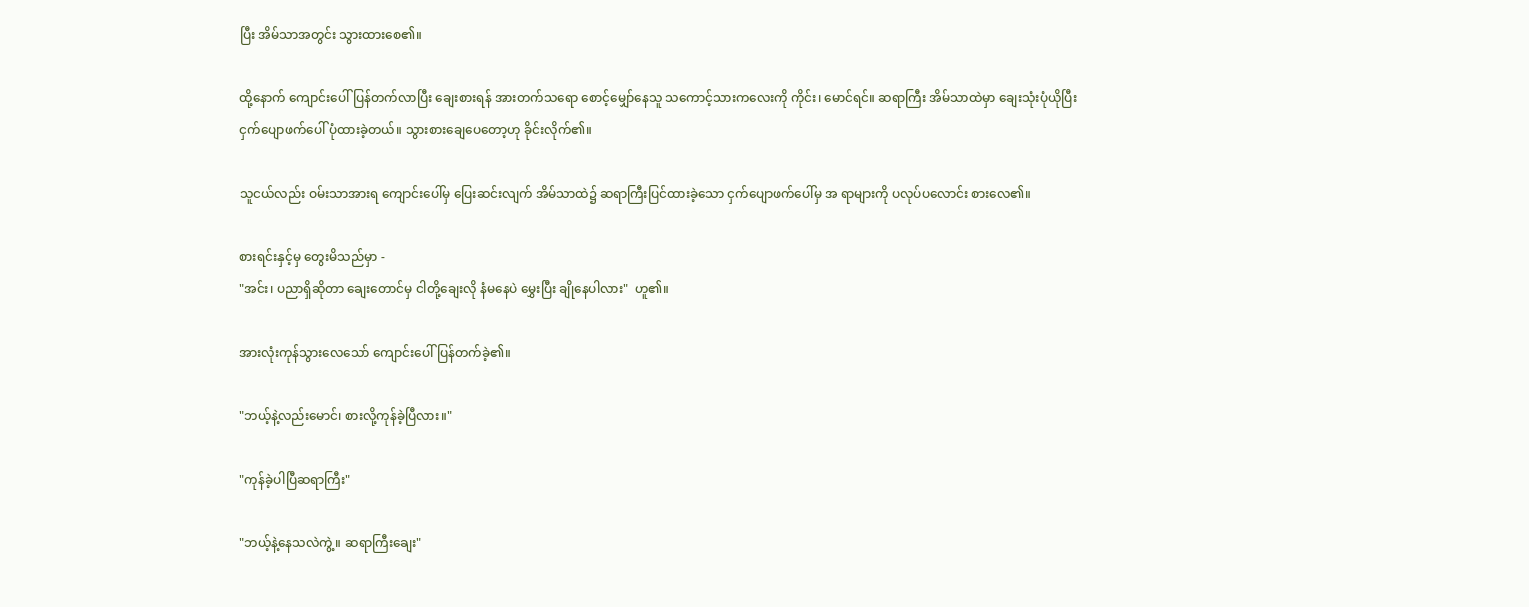ပြီး အိမ်သာအတွင်း သွားထားစေ၏။

ထို့နောက် ကျောင်းပေါ်ပြန်တက်လာပြီး ချေးစားရန် အားတက်သရော စောင့်မျှော်နေသူ သကောင့်သားကလေးကို ကိုင်း၊ မောင်ရင်။ ဆရာကြီး အိမ်သာထဲမှာ ချေးသုံးပုံယိုပြီး ငှက်ပျောဖက်ပေါ် ပုံထားခဲ့တယ်။ သွားစားချေပေတော့ဟု ခိုင်းလိုက်၏။

သူငယ်လည်း ဝမ်းသာအားရ ကျောင်းပေါ်မှ ပြေးဆင်းလျက် အိမ်သာထဲ၌ ဆရာကြီးပြင်ထားခဲ့သော ငှက်ပျောဖက်ပေါ်မှ အ ရာများကို ပလုပ်ပလောင်း စားလေ၏။

စားရင်းနှင့်မှ တွေးမိသည်မှာ -
"အင်း၊ ပညာရှိဆိုတာ ချေးတောင်မှ ငါတို့ချေးလို နံမနေပဲ မွှေးပြီး ချိုနေပါလား"  ဟူ၏။

အားလုံးကုန်သွားလေသော် ကျောင်းပေါ်ပြန်တက်ခဲ့၏။

"ဘယ့်နဲ့လည်းမောင်၊ စားလို့ကုန်ခဲ့ပြီလား။"

"ကုန်ခဲ့ပါပြီဆရာကြီး"

"ဘယ့်နဲ့နေသလဲကွဲ့။ ဆရာကြီးချေး"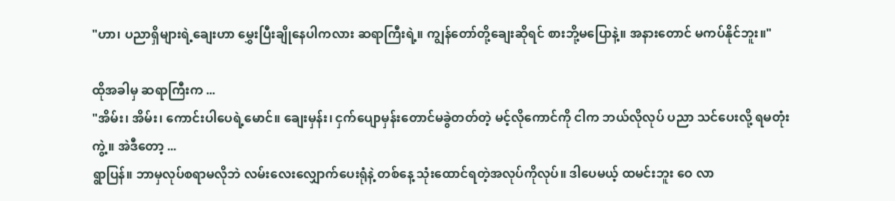"ဟာ၊ ပညာရှိများရဲ့ချေးဟာ မွှေးပြီးချိုနေပါကလား ဆရာကြီးရဲ့။ ကျွန်တော်တို့ချေးဆိုရင် စားဘို့မပြောနဲ့။ အနားတောင် မကပ်နိုင်ဘူး။"

ထိုအခါမှ ဆရာကြီးက ...
"အိမ်း၊ အိမ်း၊ ကောင်းပါပေရဲ့မောင်။ ချေးမှန်း၊ ငှက်ပျောမှန်းတောင်မခွဲတတ်တဲ့ မင့်လိုကောင်ကို ငါက ဘယ်လိုလုပ် ပညာ သင်ပေးလို့ ရမတုံးကွဲ့။ အဲဒီတော့ ...
ရွာပြန်။ ဘာမှလုပ်စရာမလိုဘဲ လမ်းလေးလျှောက်ပေးရုံနဲ့ တစ်နေ့ သုံးထောင်ရတဲ့အလုပ်ကိုလုပ်။ ဒါပေမယ့် ထမင်းဘူး ဝေ လာ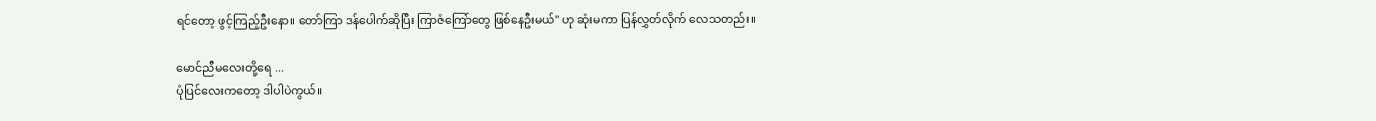ရင်တော့ ဖွင့်ကြည့်ဦးနော။ တော်ကြာ ဒန်ပေါက်ဆိုပြီး ကြာဇံကြော်တွေ ဖြစ်နေဦးမယ်" ဟု ဆုံးမကာ ပြန်လွှတ်လိုက် လေသတည်း။

မောင်ညီမလေးတို့ရေ ...
ပုံပြင်လေးကတော့ ဒါပါပဲကွယ်။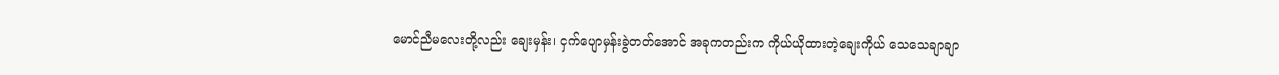မောင်ညီမလေးတို့လည်း ချေးမှန်း၊ ငှက်ပျောမှန်းခွဲတတ်အောင် အခုကတည်းက ကိုယ်ယိုထားတဲ့ချေးကိုယ် သေသေချာချာ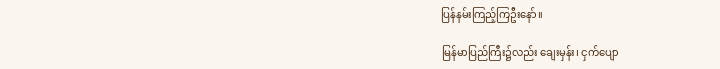ပြန်နမ်းကြည့်ကြဦးနော်။

မြန်မာပြည်ကြီး၌လည်း ချေးမှန်း၊ ငှက်ပျော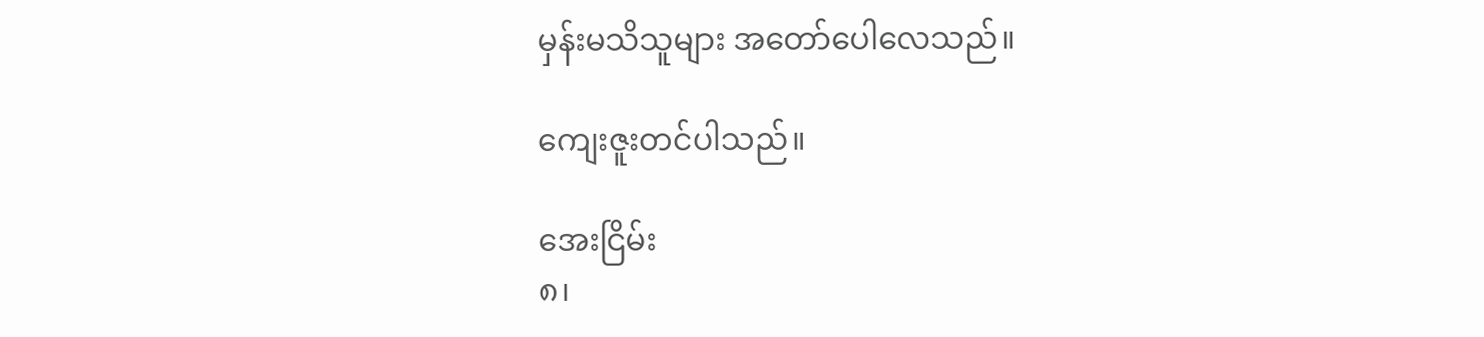မှန်းမသိသူများ အတော်ပေါလေသည်။

ကျေးဇူးတင်ပါသည်။

အေးငြိမ်း
၈၊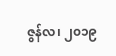ဇွန်လ၊ ၂၀၁၉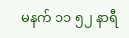မနက် ၁၁ ၅၂ နာရီ